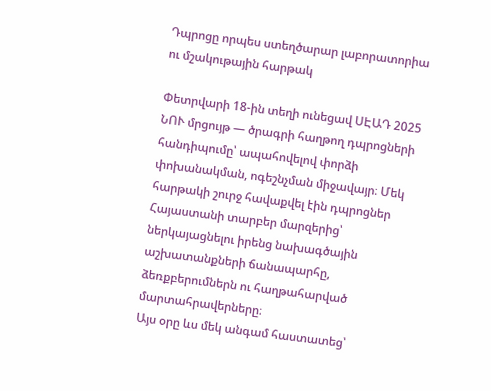Դպրոցը որպես ստեղծարար լաբորատորիա ու մշակութային հարթակ

Փետրվարի 18-ին տեղի ունեցավ ՍԷԱԴ 2025 ՆՈՒ մրցույթ — ծրագրի հաղթող դպրոցների հանդիպումը՝ ապահովելով փորձի փոխանակման, ոգեշնչման միջավայր։ Մեկ հարթակի շուրջ հավաքվել էին դպրոցներ Հայաստանի տարբեր մարզերից՝ ներկայացնելու իրենց նախագծային աշխատանքների ճանապարհը, ձեռքբերումներն ու հաղթահարված մարտահրավերները։
Այս օրը ևս մեկ անգամ հաստատեց՝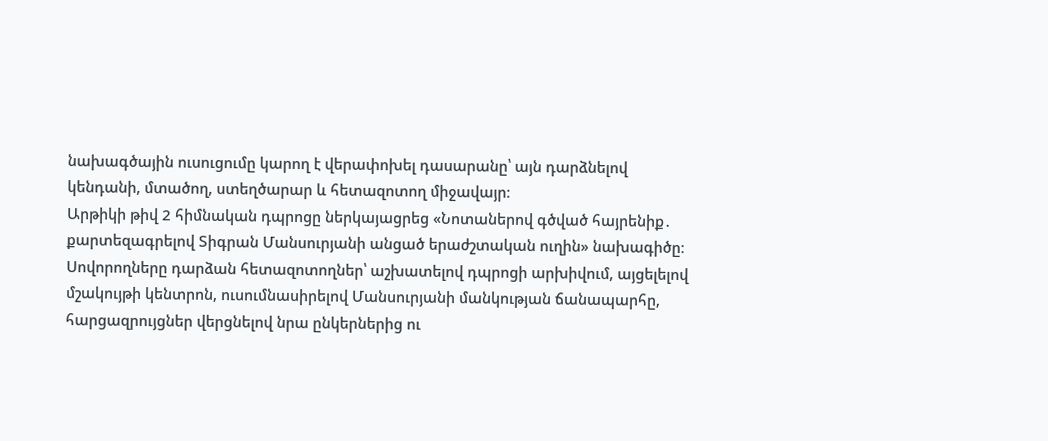նախագծային ուսուցումը կարող է վերափոխել դասարանը՝ այն դարձնելով կենդանի, մտածող, ստեղծարար և հետազոտող միջավայր։
Արթիկի թիվ 2 հիմնական դպրոցը ներկայացրեց «Նոտաներով գծված հայրենիք․ քարտեզագրելով Տիգրան Մանսուրյանի անցած երաժշտական ուղին» նախագիծը։ Սովորողները դարձան հետազոտողներ՝ աշխատելով դպրոցի արխիվում, այցելելով մշակույթի կենտրոն, ուսումնասիրելով Մանսուրյանի մանկության ճանապարհը, հարցազրույցներ վերցնելով նրա ընկերներից ու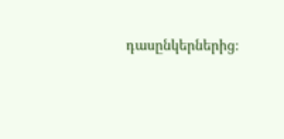դասընկերներից։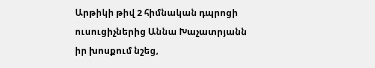Արթիկի թիվ 2 հիմնական դպրոցի ուսուցիչներից Աննա Խաչատրյանն իր խոսքում նշեց,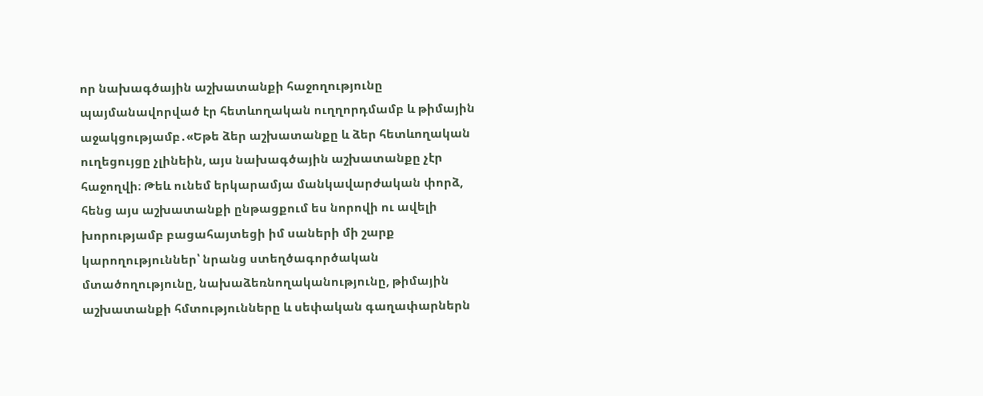որ նախագծային աշխատանքի հաջողությունը պայմանավորված էր հետևողական ուղղորդմամբ և թիմային աջակցությամբ․«Եթե ձեր աշխատանքը և ձեր հետևողական ուղեցույցը չլինեին, այս նախագծային աշխատանքը չէր հաջողվի։ Թեև ունեմ երկարամյա մանկավարժական փորձ, հենց այս աշխատանքի ընթացքում ես նորովի ու ավելի խորությամբ բացահայտեցի իմ սաների մի շարք կարողություններ՝ նրանց ստեղծագործական մտածողությունը, նախաձեռնողականությունը, թիմային աշխատանքի հմտությունները և սեփական գաղափարներն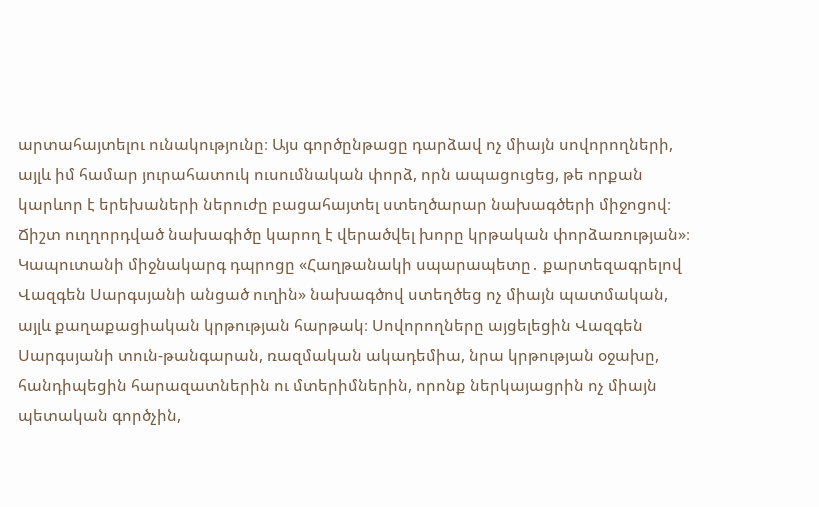արտահայտելու ունակությունը։ Այս գործընթացը դարձավ ոչ միայն սովորողների, այլև իմ համար յուրահատուկ ուսումնական փորձ, որն ապացուցեց, թե որքան կարևոր է երեխաների ներուժը բացահայտել ստեղծարար նախագծերի միջոցով։ Ճիշտ ուղղորդված նախագիծը կարող է վերածվել խորը կրթական փորձառության»։
Կապուտանի միջնակարգ դպրոցը «Հաղթանակի սպարապետը․ քարտեզագրելով Վազգեն Սարգսյանի անցած ուղին» նախագծով ստեղծեց ոչ միայն պատմական, այլև քաղաքացիական կրթության հարթակ։ Սովորողները այցելեցին Վազգեն Սարգսյանի տուն-թանգարան, ռազմական ակադեմիա, նրա կրթության օջախը, հանդիպեցին հարազատներին ու մտերիմներին, որոնք ներկայացրին ոչ միայն պետական գործչին,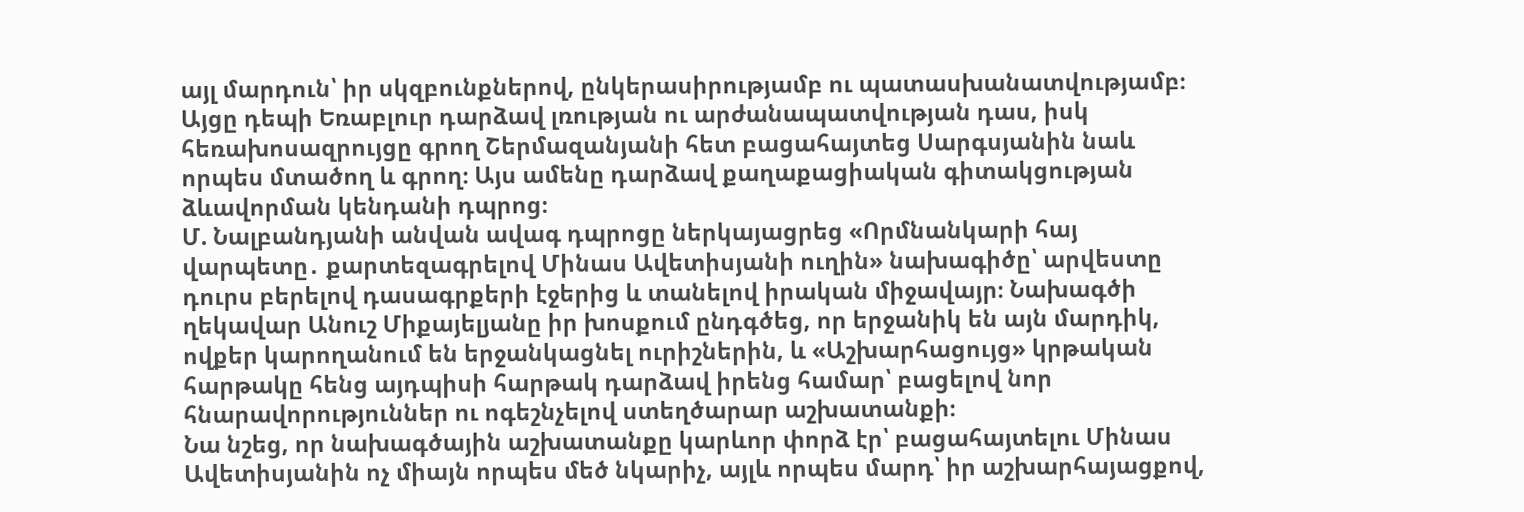այլ մարդուն՝ իր սկզբունքներով, ընկերասիրությամբ ու պատասխանատվությամբ։ Այցը դեպի Եռաբլուր դարձավ լռության ու արժանապատվության դաս, իսկ հեռախոսազրույցը գրող Շերմազանյանի հետ բացահայտեց Սարգսյանին նաև որպես մտածող և գրող։ Այս ամենը դարձավ քաղաքացիական գիտակցության ձևավորման կենդանի դպրոց։
Մ. Նալբանդյանի անվան ավագ դպրոցը ներկայացրեց «Որմնանկարի հայ վարպետը․ քարտեզագրելով Մինաս Ավետիսյանի ուղին» նախագիծը՝ արվեստը դուրս բերելով դասագրքերի էջերից և տանելով իրական միջավայր։ Նախագծի ղեկավար Անուշ Միքայելյանը իր խոսքում ընդգծեց, որ երջանիկ են այն մարդիկ, ովքեր կարողանում են երջանկացնել ուրիշներին, և «Աշխարհացույց» կրթական հարթակը հենց այդպիսի հարթակ դարձավ իրենց համար՝ բացելով նոր հնարավորություններ ու ոգեշնչելով ստեղծարար աշխատանքի։
Նա նշեց, որ նախագծային աշխատանքը կարևոր փորձ էր՝ բացահայտելու Մինաս Ավետիսյանին ոչ միայն որպես մեծ նկարիչ, այլև որպես մարդ՝ իր աշխարհայացքով,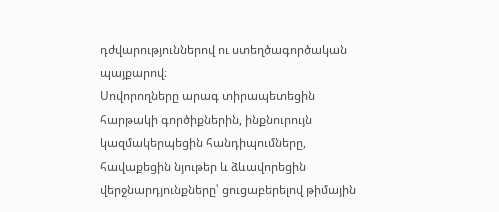դժվարություններով ու ստեղծագործական պայքարով։
Սովորողները արագ տիրապետեցին հարթակի գործիքներին, ինքնուրույն կազմակերպեցին հանդիպումները, հավաքեցին նյութեր և ձևավորեցին վերջնարդյունքները՝ ցուցաբերելով թիմային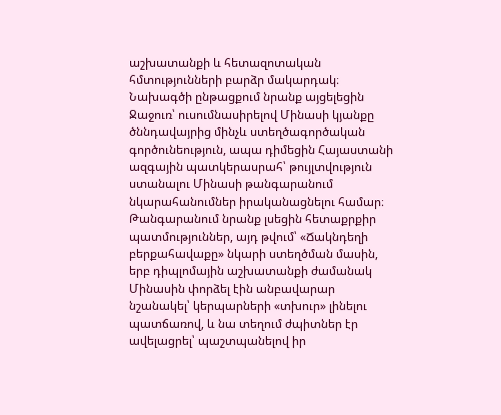աշխատանքի և հետազոտական հմտությունների բարձր մակարդակ։
Նախագծի ընթացքում նրանք այցելեցին Ջաջուռ՝ ուսումնասիրելով Մինասի կյանքը ծննդավայրից մինչև ստեղծագործական գործունեություն, ապա դիմեցին Հայաստանի ազգային պատկերասրահ՝ թույլտվություն ստանալու Մինասի թանգարանում նկարահանումներ իրականացնելու համար։
Թանգարանում նրանք լսեցին հետաքրքիր պատմություններ, այդ թվում՝ «Ճակնդեղի բերքահավաքը» նկարի ստեղծման մասին, երբ դիպլոմային աշխատանքի ժամանակ Մինասին փորձել էին անբավարար նշանակել՝ կերպարների «տխուր» լինելու պատճառով, և նա տեղում ժպիտներ էր ավելացրել՝ պաշտպանելով իր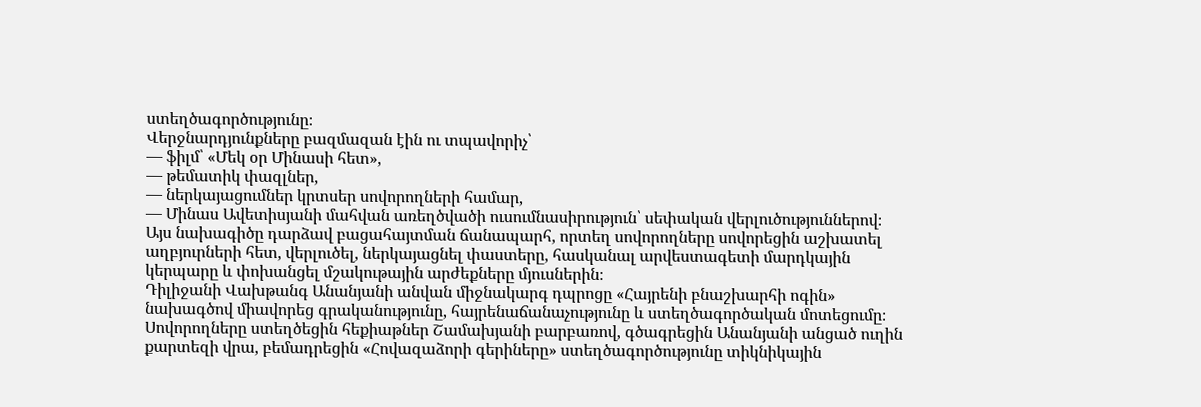ստեղծագործությունը։
Վերջնարդյունքները բազմազան էին ու տպավորիչ՝
— ֆիլմ՝ «Մեկ օր Մինասի հետ»,
— թեմատիկ փազլներ,
— ներկայացումներ կրտսեր սովորողների համար,
— Մինաս Ավետիսյանի մահվան առեղծվածի ուսումնասիրություն՝ սեփական վերլուծություններով։
Այս նախագիծը դարձավ բացահայտման ճանապարհ, որտեղ սովորողները սովորեցին աշխատել աղբյուրների հետ, վերլուծել, ներկայացնել փաստերը, հասկանալ արվեստագետի մարդկային կերպարը և փոխանցել մշակութային արժեքները մյուսներին։
Դիլիջանի Վախթանգ Անանյանի անվան միջնակարգ դպրոցը «Հայրենի բնաշխարհի ոգին» նախագծով միավորեց գրականությունը, հայրենաճանաչությունը և ստեղծագործական մոտեցումը։ Սովորողները ստեղծեցին հեքիաթներ Շամախյանի բարբառով, գծագրեցին Անանյանի անցած ուղին քարտեզի վրա, բեմադրեցին «Հովազաձորի գերիները» ստեղծագործությունը տիկնիկային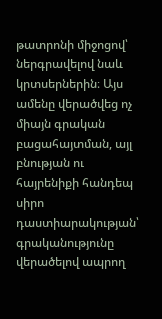թատրոնի միջոցով՝ ներգրավելով նաև կրտսերներին։ Այս ամենը վերածվեց ոչ միայն գրական բացահայտման, այլ բնության ու հայրենիքի հանդեպ սիրո դաստիարակության՝ գրականությունը վերածելով ապրող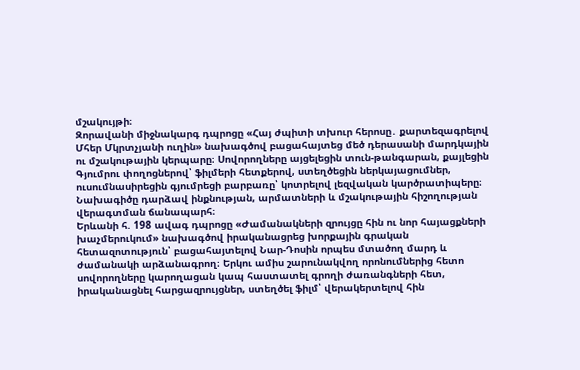մշակույթի։
Զորավանի միջնակարգ դպրոցը «Հայ ժպիտի տխուր հերոսը․ քարտեզագրելով Մհեր Մկրտչյանի ուղին» նախագծով բացահայտեց մեծ դերասանի մարդկային ու մշակութային կերպարը։ Սովորողները այցելեցին տուն-թանգարան, քայլեցին Գյումրու փողոցներով՝ ֆիլմերի հետքերով, ստեղծեցին ներկայացումներ, ուսումնասիրեցին գյումրեցի բարբառը՝ կոտրելով լեզվական կարծրատիպերը։ Նախագիծը դարձավ ինքնության, արմատների և մշակութային հիշողության վերագտման ճանապարհ։
Երևանի հ. 198 ավագ դպրոցը «Ժամանակների զրույցը հին ու նոր հայացքների խաչմերուկում» նախագծով իրականացրեց խորքային գրական հետազոտություն՝ բացահայտելով Նար-Դոսին որպես մտածող մարդ և ժամանակի արձանագրող։ Երկու ամիս շարունակվող որոնումներից հետո սովորողները կարողացան կապ հաստատել գրողի ժառանգների հետ, իրականացնել հարցազրույցներ, ստեղծել ֆիլմ՝ վերակերտելով հին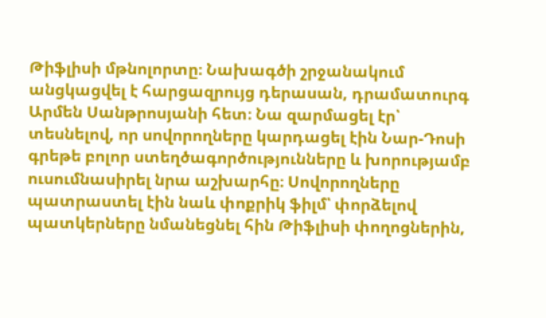Թիֆլիսի մթնոլորտը։ Նախագծի շրջանակում անցկացվել է հարցազրույց դերասան, դրամատուրգ Արմեն Սանթրոսյանի հետ։ Նա զարմացել էր՝ տեսնելով, որ սովորողները կարդացել էին Նար-Դոսի գրեթե բոլոր ստեղծագործությունները և խորությամբ ուսումնասիրել նրա աշխարհը։ Սովորողները պատրաստել էին նաև փոքրիկ ֆիլմ՝ փորձելով պատկերները նմանեցնել հին Թիֆլիսի փողոցներին,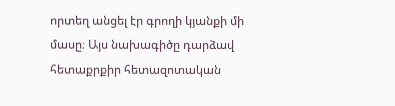որտեղ անցել էր գրողի կյանքի մի մասը։ Այս նախագիծը դարձավ հետաքրքիր հետազոտական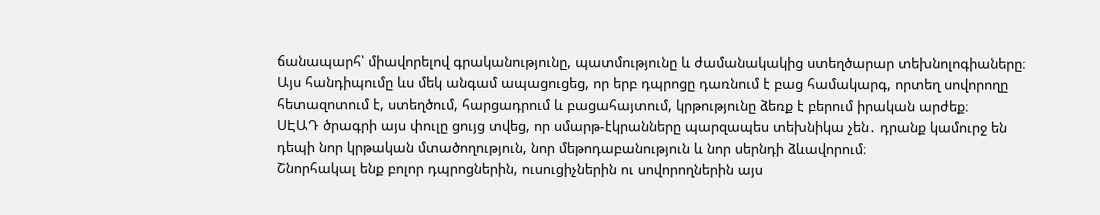ճանապարհ՝ միավորելով գրականությունը, պատմությունը և ժամանակակից ստեղծարար տեխնոլոգիաները։
Այս հանդիպումը ևս մեկ անգամ ապացուցեց, որ երբ դպրոցը դառնում է բաց համակարգ, որտեղ սովորողը հետազոտում է, ստեղծում, հարցադրում և բացահայտում, կրթությունը ձեռք է բերում իրական արժեք։
ՍԷԱԴ ծրագրի այս փուլը ցույց տվեց, որ սմարթ-էկրանները պարզապես տեխնիկա չեն․ դրանք կամուրջ են դեպի նոր կրթական մտածողություն, նոր մեթոդաբանություն և նոր սերնդի ձևավորում։
Շնորհակալ ենք բոլոր դպրոցներին, ուսուցիչներին ու սովորողներին այս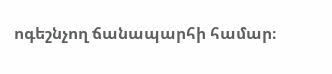ոգեշնչող ճանապարհի համար։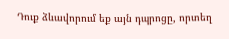Դուք ձևավորում եք այն դպրոցը, որտեղ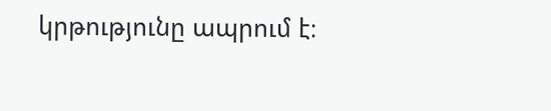կրթությունը ապրում է։